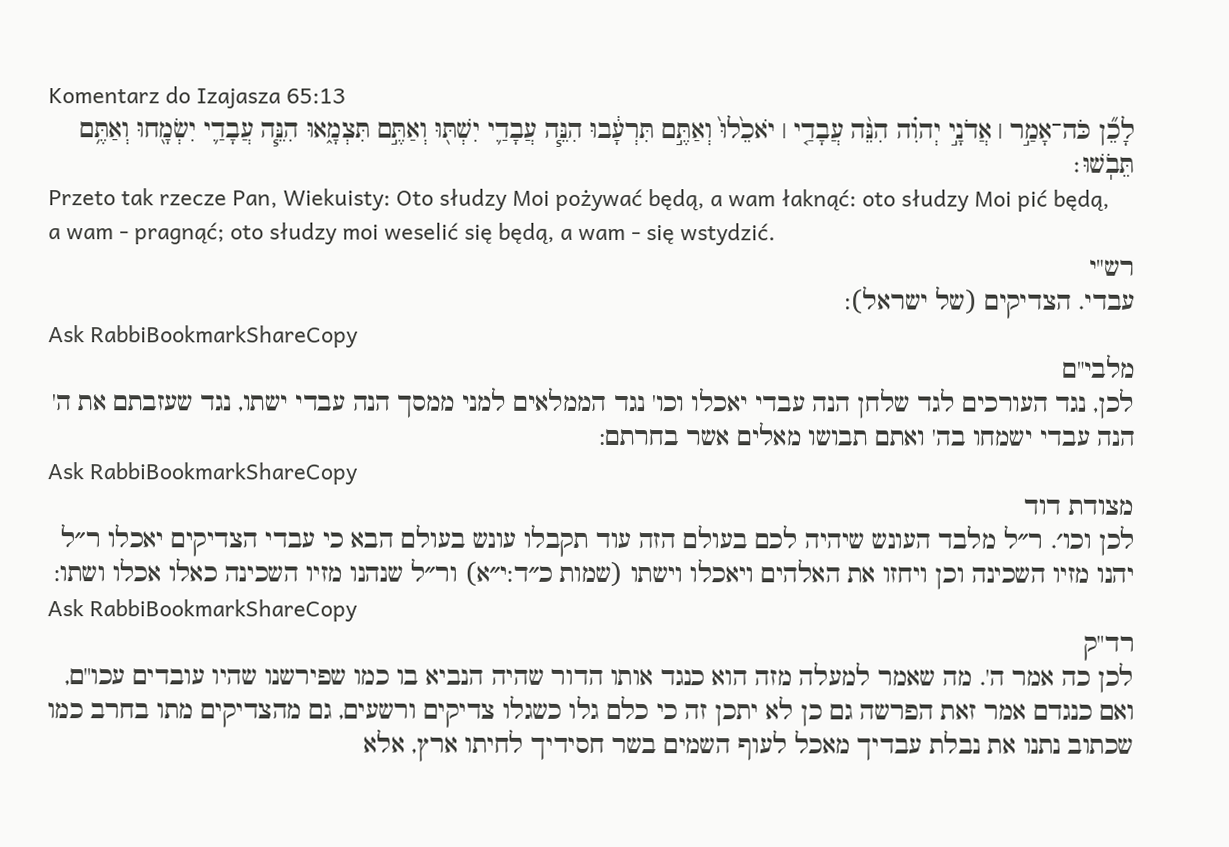Komentarz do Izajasza 65:13
לָכֵ֞ן כֹּה־אָמַ֣ר ׀ אֲדֹנָ֣י יְהוִ֗ה הִנֵּ֨ה עֲבָדַ֤י ׀ יֹאכֵ֙לוּ֙ וְאַתֶּ֣ם תִּרְעָ֔בוּ הִנֵּ֧ה עֲבָדַ֛י יִשְׁתּ֖וּ וְאַתֶּ֣ם תִּצְמָ֑אוּ הִנֵּ֧ה עֲבָדַ֛י יִשְׂמָ֖חוּ וְאַתֶּ֥ם תֵּבֹֽשׁוּ׃
Przeto tak rzecze Pan, Wiekuisty: Oto słudzy Moi pożywać będą, a wam łaknąć: oto słudzy Moi pić będą, a wam - pragnąć; oto słudzy moi weselić się będą, a wam - się wstydzić.
רש"י
עבדי. הצדיקים (של ישראל):
Ask RabbiBookmarkShareCopy
מלבי"ם
לכן, נגד העורכים לגד שלחן הנה עבדי יאכלו וכו' נגד הממלאים למני ממסך הנה עבדי ישתו, נגד שעזבתם את ה' הנה עבדי ישמחו בה' ואתם תבושו מאלים אשר בחרתם:
Ask RabbiBookmarkShareCopy
מצודת דוד
לכן וכו׳. ר״ל מלבד העונש שיהיה לכם בעולם הזה עוד תקבלו עונש בעולם הבא כי עבדי הצדיקים יאכלו ר״ל יהנו מזיו השכינה וכן ויחזו את האלהים ויאכלו וישתו (שמות כ״ד:י״א) ור״ל שנהנו מזיו השכינה כאלו אכלו ושתו:
Ask RabbiBookmarkShareCopy
רד"ק
לכן כה אמר ה'. מה שאמר למעלה מזה הוא כנגד אותו הדור שהיה הנביא בו כמו שפירשנו שהיו עובדים עכו"ם, ואם כנגדם אמר זאת הפרשה גם כן לא יתכן זה כי כלם גלו כשגלו צדיקים ורשעים, גם מהצדיקים מתו בחרב כמו שכתוב נתנו את נבלת עבדיך מאכל לעוף השמים בשר חסידיך לחיתו ארץ, אלא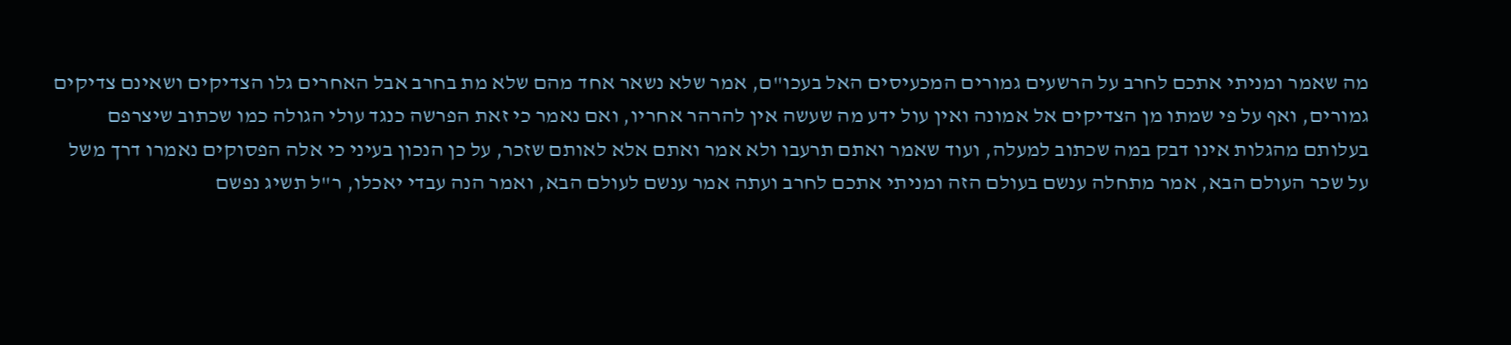מה שאמר ומניתי אתכם לחרב על הרשעים גמורים המכעיסים האל בעכו"ם, אמר שלא נשאר אחד מהם שלא מת בחרב אבל האחרים גלו הצדיקים ושאינם צדיקים גמורים, ואף על פי שמתו מן הצדיקים אל אמונה ואין עול ידע מה שעשה אין להרהר אחריו, ואם נאמר כי זאת הפרשה כנגד עולי הגולה כמו שכתוב שיצרפם בעלותם מהגלות אינו דבק במה שכתוב למעלה, ועוד שאמר ואתם תרעבו ולא אמר ואתם אלא לאותם שזכר, על כן הנכון בעיני כי אלה הפסוקים נאמרו דרך משל על שכר העולם הבא, אמר מתחלה ענשם בעולם הזה ומניתי אתכם לחרב ועתה אמר ענשם לעולם הבא, ואמר הנה עבדי יאכלו, ר"ל תשיג נפשם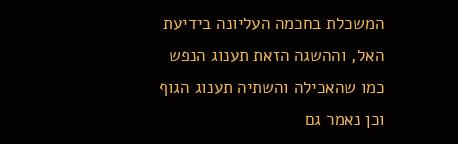המשכלת בחכמה העליונה בידיעת האל, וההשגה הזאת תענוג הנפש כמו שהאכילה והשתיה תענוג הגוף וכן נאמר גם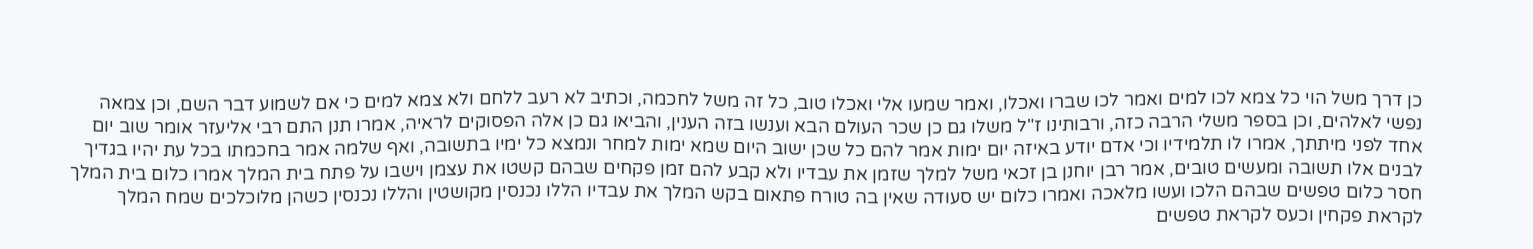כן דרך משל הוי כל צמא לכו למים ואמר לכו שברו ואכלו, ואמר שמעו אלי ואכלו טוב, כל זה משל לחכמה, וכתיב לא רעב ללחם ולא צמא למים כי אם לשמוע דבר השם, וכן צמאה נפשי לאלהים, וכן בספר משלי הרבה כזה, ורבותינו ז"ל משלו גם כן שכר העולם הבא וענשו בזה הענין, והביאו גם כן אלה הפסוקים לראיה, אמרו תנן התם רבי אליעזר אומר שוב יום אחד לפני מיתתך, אמרו לו תלמידיו וכי אדם יודע באיזה יום ימות אמר להם כל שכן ישוב היום שמא ימות למחר ונמצא כל ימיו בתשובה, ואף שלמה אמר בחכמתו בכל עת יהיו בגדיך לבנים אלו תשובה ומעשים טובים, אמר רבן יוחנן בן זכאי משל למלך שזמן את עבדיו ולא קבע להם זמן פקחים שבהם קשטו את עצמן וישבו על פתח בית המלך אמרו כלום בית המלך חסר כלום טפשים שבהם הלכו ועשו מלאכה ואמרו כלום יש סעודה שאין בה טורח פתאום בקש המלך את עבדיו הללו נכנסין מקושטין והללו נכנסין כשהן מלוכלכים שמח המלך לקראת פקחין וכעס לקראת טפשים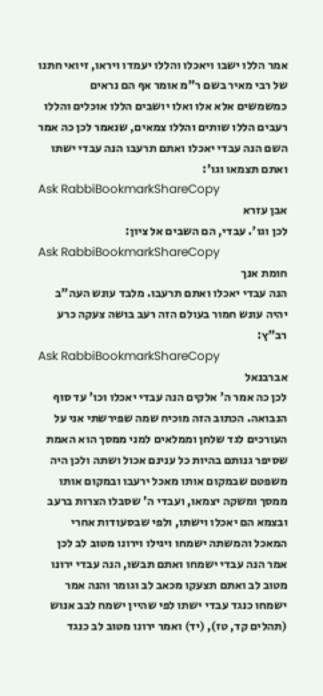אמר הללו ישבו ויאכלו והללו יעמדו ויראו, זיואי חתנו של רבי מאיר בשם ר"מ אומר אף הם נראים כמשמשים אלא אלו ואלו יושבים הללו אוכלים והללו רעבים הללו שותים והללו צמאים, שנאמר לכן כה אמר השם הנה עבדי יאכלו ואתם תרעבו הנה עבדי ישתו ואתם תצמאו וגו':
Ask RabbiBookmarkShareCopy
אבן עזרא
לכן וגו'. עבדי, הם השבים אל ציון:
Ask RabbiBookmarkShareCopy
חומת אנך
הנה עבדי יאכלו ואתם תרעבו. מלבד עונש העה"ב יהיה עונש חמור בעולם הזה רעב בושה צעקה כרע רב"ץ:
Ask RabbiBookmarkShareCopy
אברבנאל
לכן כה אמר ה' אלקים הנה עבדי יאכלו וכו' עד סוף הנבואה. הכתוב הזה מוכיח שמה שפירשתי אני על העורכים לגד שלחן וממלאים למני ממסך הוא האמת שסיפר גנותם בהיות כל ענינם אכול ושתה ולכן היה משפטם שבמקום אותו מאכל ירעבו ובמקום אותו ממסך ומשקה יצמאו, ועבדי ה' שסבלו הצרות ברעב ובצמא הם יאכלו וישתו, ולפי שבסעודות אחרי המאכל והמשתה ישמחו ויגילו וירונו מטוב לב לכן אמר הנה עבדי ישמחו ואתם תבשו, הנה עבדי ירונו מטוב לב ואתם תצעקו מכאב לב וגומר והנה אמר ישמחו כנגד עבדי ישתו לפי שהיין ישמח לבב אנוש (תהלים קד, טז), (יד) ואמר ירונו מטוב לב כנגד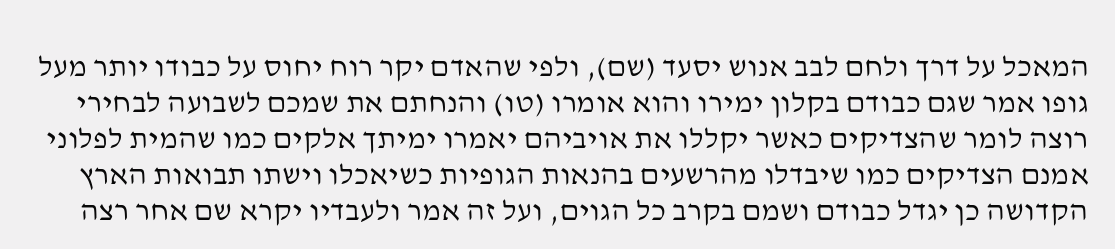המאכל על דרך ולחם לבב אנוש יסעד (שם), ולפי שהאדם יקר רוח יחוס על כבודו יותר מעל גופו אמר שגם כבודם בקלון ימירו והוא אומרו (טו) והנחתם את שמכם לשבועה לבחירי רוצה לומר שהצדיקים כאשר יקללו את אויביהם יאמרו ימיתך אלקים כמו שהמית לפלוני אמנם הצדיקים כמו שיבדלו מהרשעים בהנאות הגופיות כשיאכלו וישתו תבואות הארץ הקדושה כן יגדל כבודם ושמם בקרב כל הגוים, ועל זה אמר ולעבדיו יקרא שם אחר רצה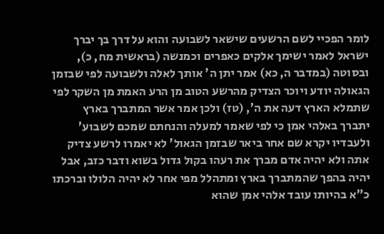לומר הפכיי לשם הרשעים שישאר לשבועה והוא על דרך בך יברך ישראל לאמר ישימך אלקים כאפרים וכמנשה (בראשית מח, כ), ובסוטה (במדבר ה, כא) אמר יתן ה' אותך לאלה ולשבועה לפי שבזמן הגאולה יודע ויוכר הצדיק מהרשע הטוב מן הרע האמת מן השקר לפי שתמלא הארץ דעה את ה', (טז) ולכן אמר אשר המתברך בארץ יתברך באלהי אמן כי לפי שאמר למעלה והנחתם שמכם לשבוע' ולעבדיו יקרא שם אחר ביאר שבזמן הגאול' לא יאמרו לרשע צדיק אתה ולא יהיה אדם מברך את רעהו בקול גדול בשוא ודבר כזב, אבל יהיה בהפך שהמתברך בארץ ומתהלל מפי אחר לא יהיה הלולו וברכתו כ"א בהיותו עובד אלהי אמן שהוא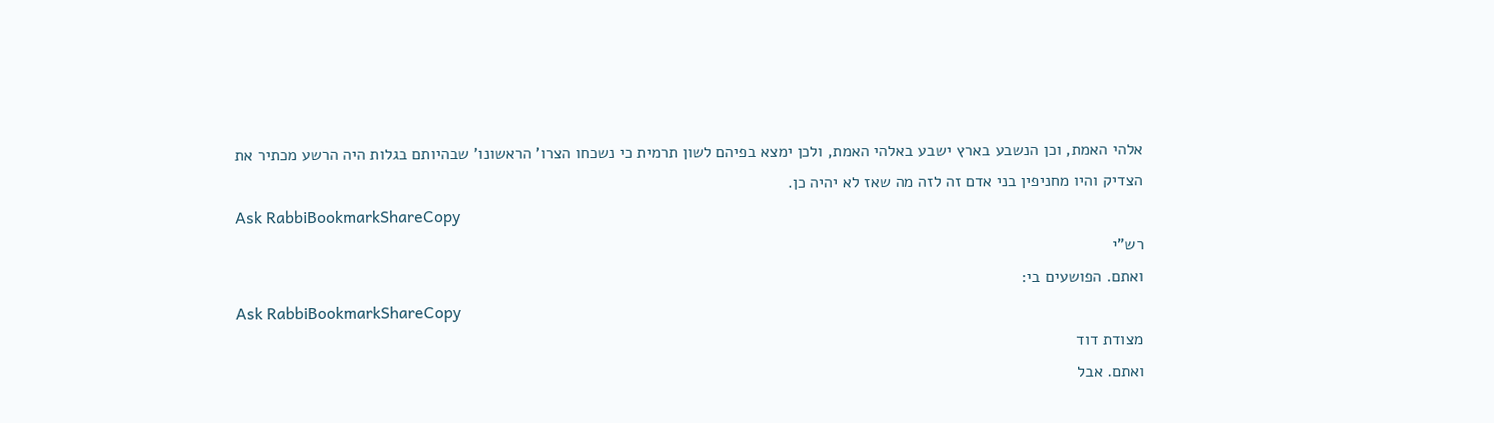אלהי האמת, וכן הנשבע בארץ ישבע באלהי האמת, ולכן ימצא בפיהם לשון תרמית כי נשכחו הצרו' הראשונו' שבהיותם בגלות היה הרשע מכתיר את הצדיק והיו מחניפין בני אדם זה לזה מה שאז לא יהיה כן.
Ask RabbiBookmarkShareCopy
רש"י
ואתם. הפושעים בי:
Ask RabbiBookmarkShareCopy
מצודת דוד
ואתם. אבל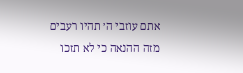אתם עוזבי ה׳ תהיו רעבים מזה ההנאה כי לא תזכו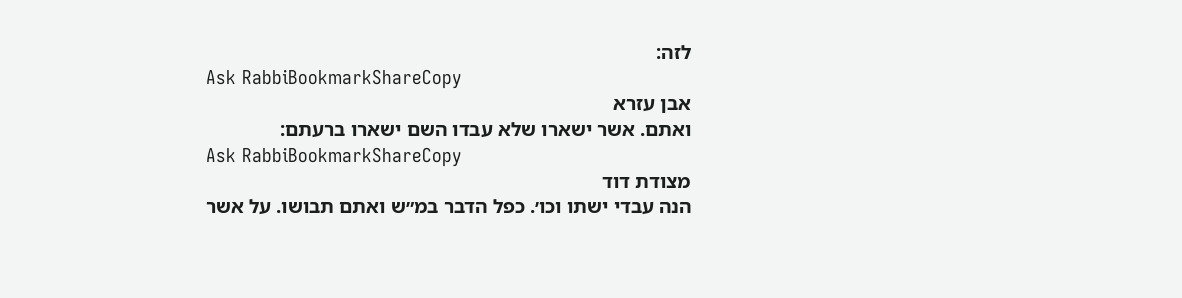לזה:
Ask RabbiBookmarkShareCopy
אבן עזרא
ואתם. אשר ישארו שלא עבדו השם ישארו ברעתם:
Ask RabbiBookmarkShareCopy
מצודת דוד
הנה עבדי ישתו וכו׳. כפל הדבר במ״ש ואתם תבושו. על אשר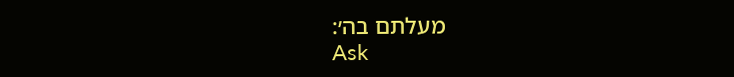מעלתם בה׳:
Ask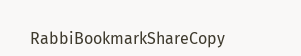RabbiBookmarkShareCopy